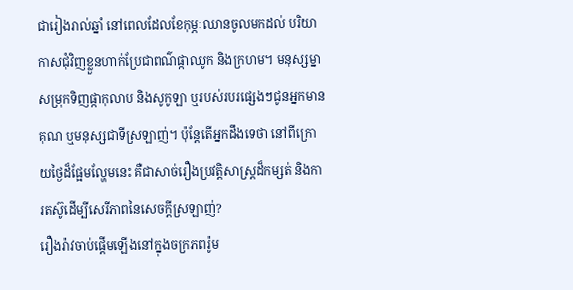ជារៀងរាល់ឆ្នាំ នៅពេលដែលខែកុម្ភៈឈានចូលមកដល់ បរិយាកាសជុំវិញខ្លួនហាក់ប្រែជាពណ៌ផ្កាឈូក និងក្រហម។ មនុស្សម្នាសម្រុកទិញផ្កាកុលាប និងសូកូឡា ឬរបស់របរផ្សេងៗជូនអ្នកមានគុណ ឬមនុស្សជាទីស្រឡាញ់។ ប៉ុន្តែតើអ្នកដឹងទេថា នៅពីក្រោយថ្ងៃដ៏ផ្អែមល្ហែមនេះ គឺជាសាច់រឿងប្រវត្តិសាស្ត្រដ៏កម្សត់ និងការតស៊ូដើម្បីសេរីភាពនៃសេចក្តីស្រឡាញ់?
រឿងរ៉ាវចាប់ផ្តើមឡើងនៅក្នុងចក្រភពរ៉ូម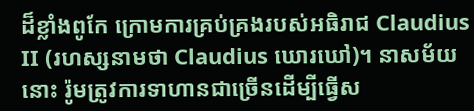ដ៏ខ្លាំងពូកែ ក្រោមការគ្រប់គ្រងរបស់អធិរាជ Claudius II (រហស្សនាមថា Claudius ឃោរឃៅ)។ នាសម័យនោះ រ៉ូមត្រូវការទាហានជាច្រើនដើម្បីធ្វើស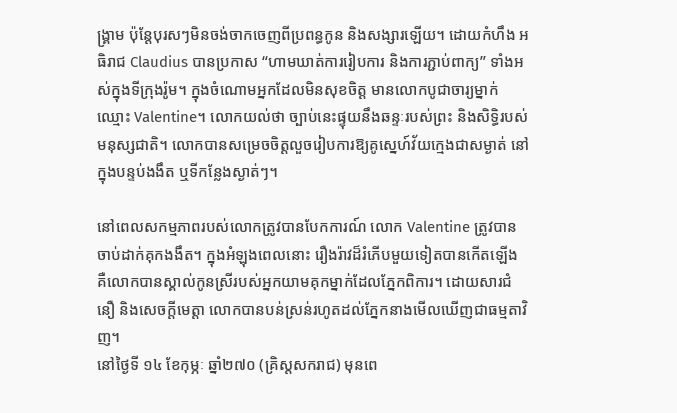ង្គ្រាម ប៉ុន្តែបុរសៗមិនចង់ចាកចេញពីប្រពន្ធកូន និងសង្សារឡើយ។ ដោយកំហឹង អធិរាជ Claudius បានប្រកាស “ហាមឃាត់ការរៀបការ និងការភ្ជាប់ពាក្យ” ទាំងអស់ក្នុងទីក្រុងរ៉ូម។ ក្នុងចំណោមអ្នកដែលមិនសុខចិត្ត មានលោកបូជាចារ្យម្នាក់ឈ្មោះ Valentine។ លោកយល់ថា ច្បាប់នេះផ្ទុយនឹងឆន្ទៈរបស់ព្រះ និងសិទ្ធិរបស់មនុស្សជាតិ។ លោកបានសម្រេចចិត្តលួចរៀបការឱ្យគូស្នេហ៍វ័យក្មេងជាសម្ងាត់ នៅក្នុងបន្ទប់ងងឹត ឬទីកន្លែងស្ងាត់ៗ។

នៅពេលសកម្មភាពរបស់លោកត្រូវបានបែកការណ៍ លោក Valentine ត្រូវបានចាប់ដាក់គុកងងឹត។ ក្នុងអំឡុងពេលនោះ រឿងរ៉ាវដ៏រំភើបមួយទៀតបានកើតឡើង គឺលោកបានស្គាល់កូនស្រីរបស់អ្នកយាមគុកម្នាក់ដែលភ្នែកពិការ។ ដោយសារជំនឿ និងសេចក្តីមេត្តា លោកបានបន់ស្រន់រហូតដល់ភ្នែកនាងមើលឃើញជាធម្មតាវិញ។
នៅថ្ងៃទី ១៤ ខែកុម្ភៈ ឆ្នាំ២៧០ (គ្រិស្តសករាជ) មុនពេ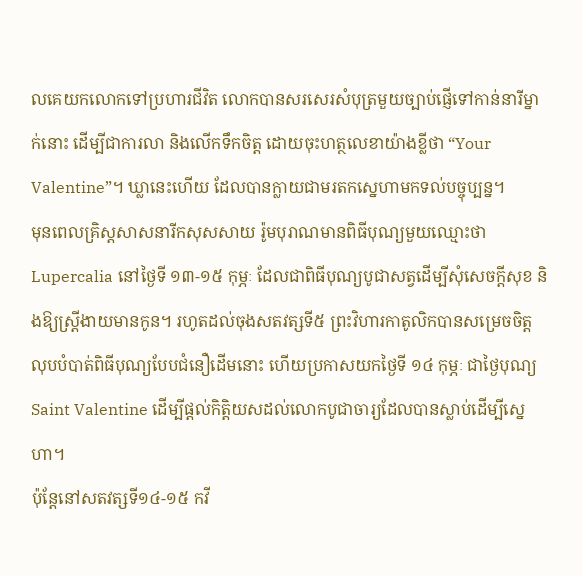លគេយកលោកទៅប្រហារជីវិត លោកបានសរសេរសំបុត្រមួយច្បាប់ផ្ញើទៅកាន់នារីម្នាក់នោះ ដើម្បីជាការលា និងលើកទឹកចិត្ត ដោយចុះហត្ថលេខាយ៉ាងខ្លីថា “Your Valentine”។ ឃ្លានេះហើយ ដែលបានក្លាយជាមរតកស្នេហាមកទល់បច្ចុប្បន្ន។
មុនពេលគ្រិស្តសាសនារីកសុសសាយ រ៉ូមបុរាណមានពិធីបុណ្យមួយឈ្មោះថា Lupercalia នៅថ្ងៃទី ១៣-១៥ កុម្ភៈ ដែលជាពិធីបុណ្យបូជាសត្វដើម្បីសុំសេចក្តីសុខ និងឱ្យស្ត្រីងាយមានកូន។ រហូតដល់ចុងសតវត្សទី៥ ព្រះវិហារកាតូលិកបានសម្រេចចិត្តលុបបំបាត់ពិធីបុណ្យបែបជំនឿដើមនោះ ហើយប្រកាសយកថ្ងៃទី ១៤ កុម្ភៈ ជាថ្ងៃបុណ្យ Saint Valentine ដើម្បីផ្តល់កិត្តិយសដល់លោកបូជាចារ្យដែលបានស្លាប់ដើម្បីស្នេហា។
ប៉ុន្តែនៅសតវត្សទី១៤-១៥ កវី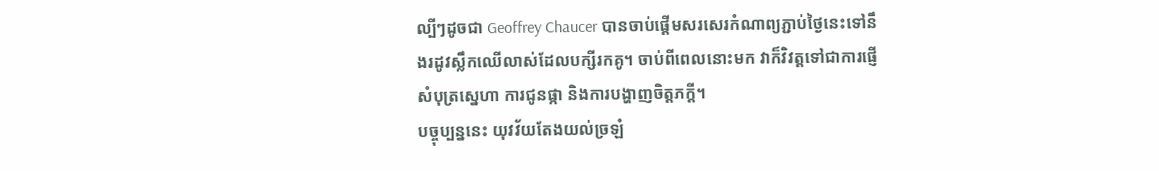ល្បីៗដូចជា Geoffrey Chaucer បានចាប់ផ្តើមសរសេរកំណាព្យភ្ជាប់ថ្ងៃនេះទៅនឹងរដូវស្លឹកឈើលាស់ដែលបក្សីរកគូ។ ចាប់ពីពេលនោះមក វាក៏វិវត្តទៅជាការផ្ញើសំបុត្រស្នេហា ការជូនផ្កា និងការបង្ហាញចិត្តភក្តី។
បច្ចុប្បន្ននេះ យុវវ័យតែងយល់ច្រឡំ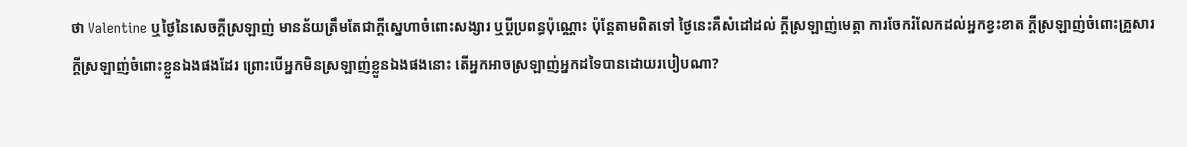ថា Valentine ឬថ្ងៃនៃសេចក្ដីស្រឡាញ់ មានន័យត្រឹមតែជាក្ដីស្នេហាចំពោះសង្សារ ឬប្ដីប្រពន្ធប៉ុណ្ណោះ ប៉ុន្តែតាមពិតទៅ ថ្ងៃនេះគឺសំដៅដល់ ក្ដីស្រឡាញ់មេត្តា ការចែករំលែកដល់អ្នកខ្វះខាត ក្ដីស្រឡាញ់ចំពោះគ្រួសារ ក្ដីស្រឡាញ់ចំពោះខ្លួនឯងផងដែរ ព្រោះបើអ្នកមិនស្រឡាញ់ខ្លួនឯងផងនោះ តើអ្នកអាចស្រឡាញ់អ្នកដទៃបានដោយរបៀបណា?